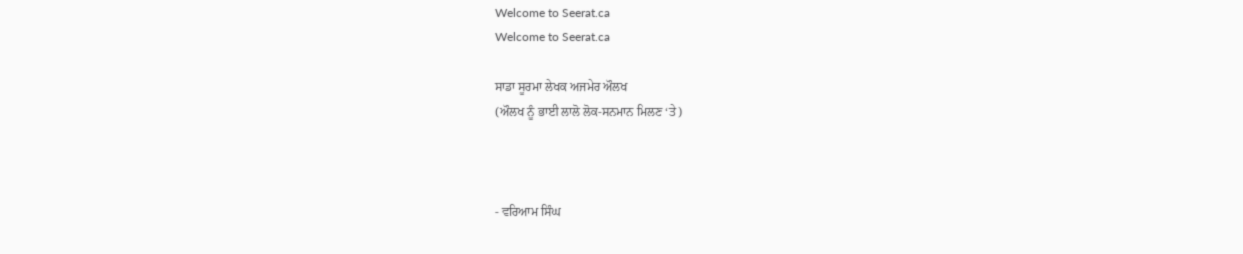Welcome to Seerat.ca
Welcome to Seerat.ca

ਸਾਡਾ ਸੂਰਮਾ ਲੇਖਕ ਅਜਮੇਰ ਔਲਖ
(ਔਲਖ ਨੂੰ ਭਾਈ ਲਾਲੋ ਲੋਕ-ਸਨਮਾਨ ਮਿਲਣ ‘ਤੇ)



- ਵਰਿਆਮ ਸਿੰਘ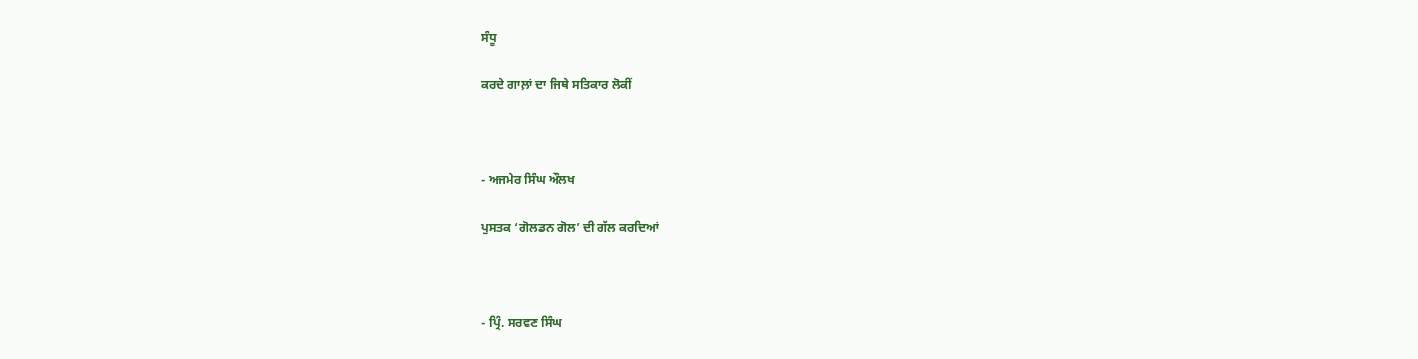ਸੰਧੂ

ਕਰਦੇ ਗਾਲ਼ਾਂ ਦਾ ਜਿਥੇ ਸਤਿਕਾਰ ਲੋਕੀਂ



- ਅਜਮੇਰ ਸਿੰਘ ਔਲਖ

ਪੁਸਤਕ ‘ਗੋਲਡਨ ਗੋਲ’ ਦੀ ਗੱਲ ਕਰਦਿਆਂ



- ਪ੍ਰਿੰ. ਸਰਵਣ ਸਿੰਘ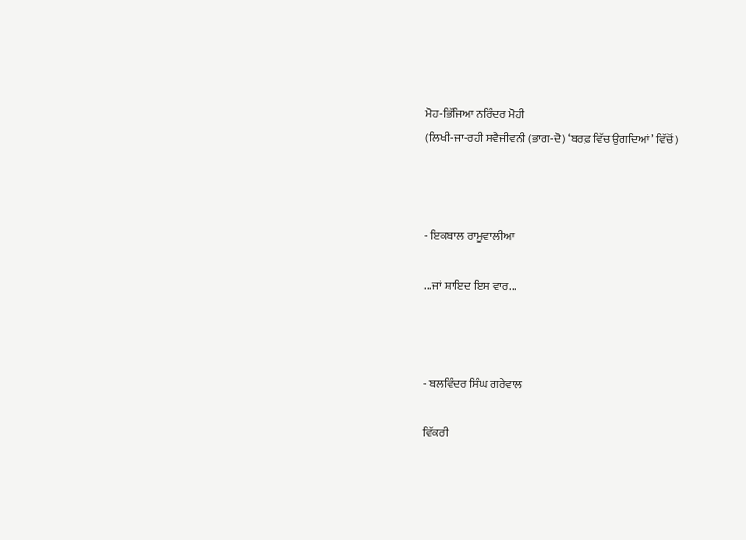ਮੋਹ-ਭਿੱਜਿਆ ਨਰਿੰਦਰ ਮੋਹੀ
(ਲਿਖੀ-ਜਾ-ਰਹੀ ਸਵੈਜੀਵਨੀ (ਭਾਗ-ਦੋ) ‘ਬਰਫ਼ ਵਿੱਚ ਉਗਦਿਆਂ’ ਵਿੱਚੋਂ)



- ਇਕਬਾਲ ਰਾਮੂਵਾਲੀਆ

...ਜਾਂ ਸ਼ਾਇਦ ਇਸ ਵਾਰ...



- ਬਲਵਿੰਦਰ ਸਿੰਘ ਗਰੇਵਾਲ

ਵਿੱਕਰੀ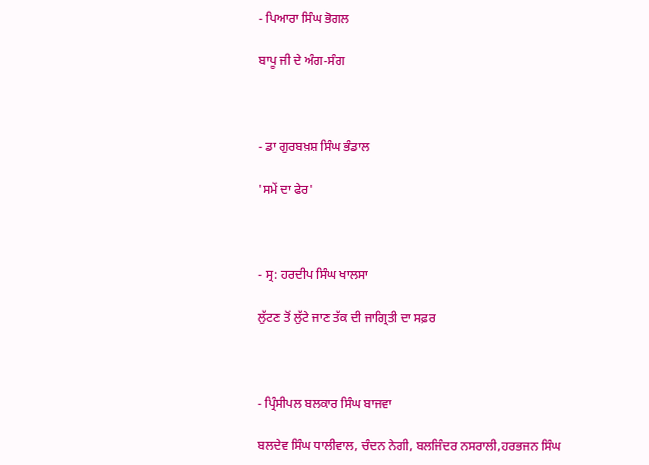- ਪਿਆਰਾ ਸਿੰਘ ਭੋਗਲ

ਬਾਪੂ ਜੀ ਦੇ ਅੰਗ-ਸੰਗ



- ਡਾ ਗੁਰਬਖ਼ਸ਼ ਸਿੰਘ ਭੰਡਾਲ

'ਸਮੇਂ ਦਾ ਫੇਰ'



- ਸ੍ਰ: ਹਰਦੀਪ ਸਿੰਘ ਖਾਲਸਾ

ਲੁੱਟਣ ਤੋਂ ਲੁੱਟੇ ਜਾਣ ਤੱਕ ਦੀ ਜਾਗ੍ਰਿਤੀ ਦਾ ਸਫ਼ਰ



- ਪ੍ਰਿੰਸੀਪਲ ਬਲਕਾਰ ਸਿੰਘ ਬਾਜਵਾ

ਬਲਦੇਵ ਸਿੰਘ ਧਾਲੀਵਾਲ, ਚੰਦਨ ਨੇਗੀ, ਬਲਜਿੰਦਰ ਨਸਰਾਲੀ,ਹਰਭਜਨ ਸਿੰਘ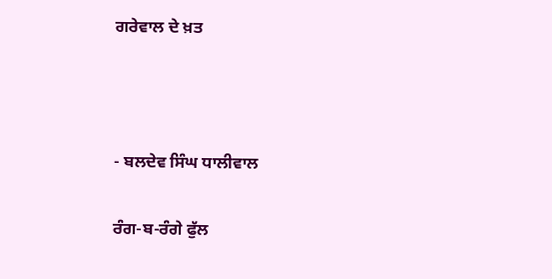ਗਰੇਵਾਲ ਦੇ ਖ਼ਤ



- ਬਲਦੇਵ ਸਿੰਘ ਧਾਲੀਵਾਲ

ਰੰਗ-ਬ-ਰੰਗੇ ਫੁੱਲ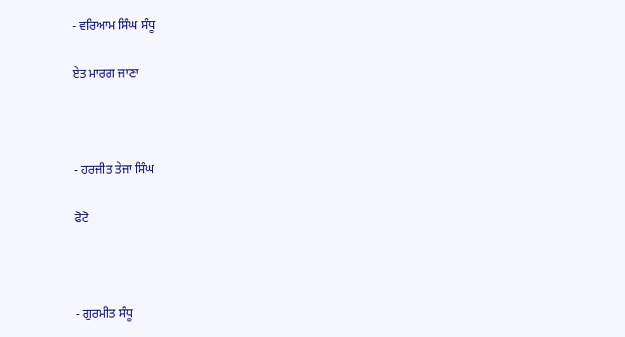- ਵਰਿਆਮ ਸਿੰਘ ਸੰਧੂ

ਏਤ ਮਾਰਗ ਜਾਣਾ



- ਹਰਜੀਤ ਤੇਜਾ ਸਿੰਘ

ਫੋਟੋ



- ਗੁਰਮੀਤ ਸੰਧੂ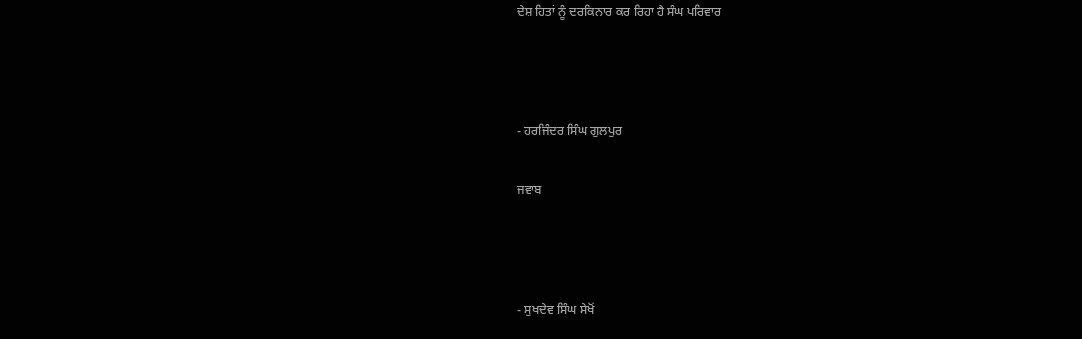ਦੇਸ਼ ਹਿਤਾਂ ਨੂੰ ਦਰਕਿਨਾਰ ਕਰ ਰਿਹਾ ਹੈ ਸੰਘ ਪਰਿਵਾਰ



- ਹਰਜਿੰਦਰ ਸਿੰਘ ਗੁਲਪੁਰ

ਜਵਾਬ



- ਸੁਖਦੇਵ ਸਿੰਘ ਸੇਖੋਂ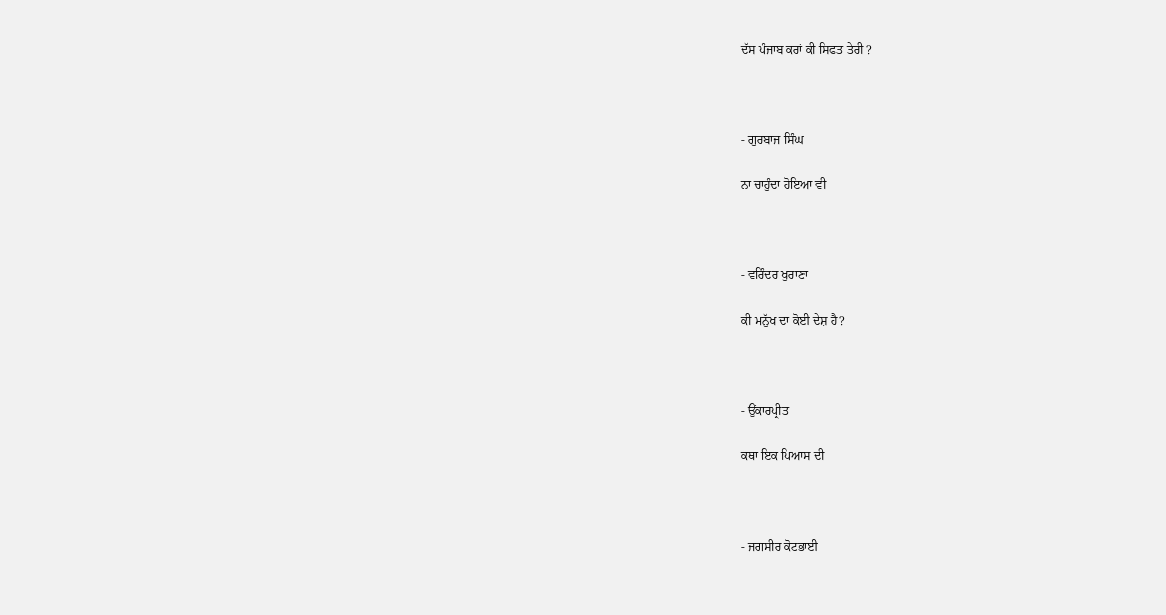ਦੱਸ ਪੰਜਾਬ ਕਰਾਂ ਕੀ ਸਿਫਤ ਤੇਰੀ ?



- ਗੁਰਬਾਜ ਸਿੰਘ

ਨਾ ਚਾਹੁੰਦਾ ਹੋਇਆ ਵੀ



- ਵਰਿੰਦਰ ਖੁਰਾਣਾ

ਕੀ ਮਨੁੱਖ ਦਾ ਕੋਈ ਦੇਸ਼ ਹੈ?



- ਉਂਕਾਰਪ੍ਰੀਤ

ਕਥਾ ਇਕ ਪਿਆਸ ਦੀ



- ਜਗਸੀਰ ਕੋਟਭਾਈ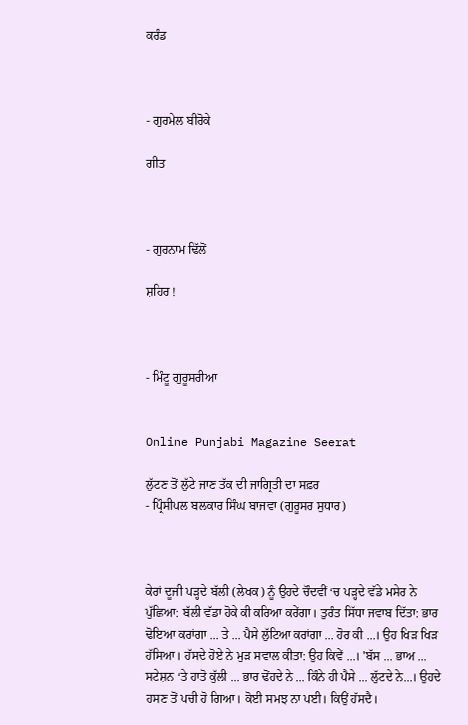ਕਰੰਡ



- ਗੁਰਮੇਲ ਬੀਰੋਕੇ

ਗੀਤ



- ਗੁਰਨਾਮ ਢਿੱਲੋਂ

ਸ਼ਹਿਰ !



- ਮਿੰਟੂ ਗੁਰੂਸਰੀਆ


Online Punjabi Magazine Seerat

ਲੁੱਟਣ ਤੋਂ ਲੁੱਟੇ ਜਾਣ ਤੱਕ ਦੀ ਜਾਗ੍ਰਿਤੀ ਦਾ ਸਫ਼ਰ
- ਪ੍ਰਿੰਸੀਪਲ ਬਲਕਾਰ ਸਿੰਘ ਬਾਜਵਾ (ਗੁਰੂਸਰ ਸੁਧਾਰ)



ਕੇਰਾਂ ਦੂਜੀ ਪੜ੍ਹਦੇ ਬੱਲੀ (ਲੇਖਕ) ਨੂੰ ਉਹਦੇ ਚੌਦਵੀਂ ‘ਚ ਪੜ੍ਹਦੇ ਵੱਡੇ ਮਸੇਰ ਨੇ ਪੁੱਛਿਆ: ਬੱਲੀ ਵੱਡਾ ਹੋਕੇ ਕੀ ਕਰਿਆ ਕਰੇਂਗਾ। ਤੁਰੰਤ ਸਿੱਧਾ ਜਵਾਬ ਦਿੱਤਾ: ਭਾਰ ਢੋਇਆ ਕਰਾਂਗਾ ... ਤੇ ... ਪੈਸੇ ਲੁੱਟਿਆ ਕਰਾਂਗਾ ... ਹੋਰ ਕੀ ...। ਉਹ ਖਿੜ ਖਿੜ ਹੱਸਿਆ। ਹੱਸਦੇ ਹੋਏ ਨੇ ਮੁੜ ਸਵਾਲ ਕੀਤਾ: ਉਹ ਕਿਵੇਂ ...। 'ਬੱਸ ... ਭਾਅ ... ਸਟੇਸ਼ਨ ‘ਤੇ ਹਾਤੋ ਕੁੱਲੀ ... ਭਾਰ ਢੋਂਹਦੇ ਨੇ ... ਕਿੰਨੇ ਹੀ ਪੈਸੇ ... ਲੁੱਟਦੇ ਨੇ...। ਉਹਦੇ ਹਸਣ ਤੋਂ ਪਚੀ ਹੋ ਗਿਆ। ਕੋਈ ਸਮਝ ਨਾ ਪਈ। ਕਿਉਂ ਹੱਸਦੈ।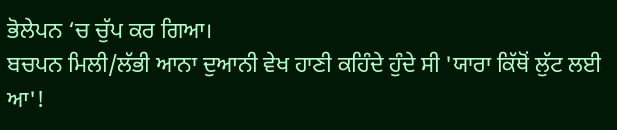ਭੋਲੇਪਨ ‘ਚ ਚੁੱਪ ਕਰ ਗਿਆ।
ਬਚਪਨ ਮਿਲੀ/ਲੱਭੀ ਆਨਾ ਦੁਆਨੀ ਵੇਖ ਹਾਣੀ ਕਹਿੰਦੇ ਹੁੰਦੇ ਸੀ 'ਯਾਰਾ ਕਿੱਥੋਂ ਲੁੱਟ ਲਈ ਆ'!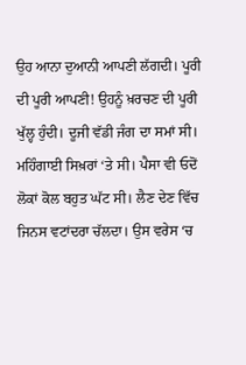ਉਹ ਆਨਾ ਦੁਆਨੀ ਆਪਣੀ ਲੱਗਦੀ। ਪੂਰੀ ਦੀ ਪੂਰੀ ਆਪਣੀ! ਉਹਨੂੰ ਖ਼ਰਚਣ ਦੀ ਪੂਰੀ ਖੁੱਲ੍ਹ ਹੁੰਦੀ। ਦੂਜੀ ਵੱਡੀ ਜੰਗ ਦਾ ਸਮਾਂ ਸੀ। ਮਹਿੰਗਾਈ ਸਿਖ਼ਰਾਂ ‘ਤੇ ਸੀ। ਪੈਸਾ ਵੀ ਓਦੋਂ ਲੋਕਾਂ ਕੋਲ ਬਹੁਤ ਘੱਟ ਸੀ। ਲੈਣ ਦੇਣ ਵਿੱਚ ਜਿਨਸ ਵਟਾਂਦਰਾ ਚੱਲਦਾ। ਉਸ ਵਰੇਸ ‘ਚ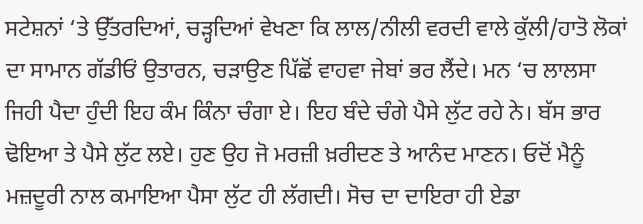ਸਟੇਸ਼ਨਾਂ ‘ਤੇ ਉੱਤਰਦਿਆਂ, ਚੜ੍ਹਦਿਆਂ ਵੇਖਣਾ ਕਿ ਲਾਲ/ਨੀਲੀ ਵਰਦੀ ਵਾਲੇ ਕੁੱਲੀ/ਹਾਤੋ ਲੋਕਾਂ ਦਾ ਸਾਮਾਨ ਗੱਡੀਓਂ ਉਤਾਰਨ, ਚੜਾਉਣ ਪਿੱਛੋਂ ਵਾਹਵਾ ਜੇਬਾਂ ਭਰ ਲੈਂਦੇ। ਮਨ ‘ਚ ਲਾਲਸਾ ਜਿਹੀ ਪੈਦਾ ਹੁੰਦੀ ਇਹ ਕੰਮ ਕਿੰਨਾ ਚੰਗਾ ਏ। ਇਹ ਬੰਦੇ ਚੰਗੇ ਪੈਸੇ ਲੁੱਟ ਰਹੇ ਨੇ। ਬੱਸ ਭਾਰ ਢੋਇਆ ਤੇ ਪੈਸੇ ਲੁੱਟ ਲਏ। ਹੁਣ ਉਹ ਜੋ ਮਰਜ਼ੀ ਖ਼ਰੀਦਣ ਤੇ ਆਨੰਦ ਮਾਣਨ। ਓਦੋਂ ਮੈਨੂੰ ਮਜ਼ਦੂਰੀ ਨਾਲ ਕਮਾਇਆ ਪੈਸਾ ਲੁੱਟ ਹੀ ਲੱਗਦੀ। ਸੋਚ ਦਾ ਦਾਇਰਾ ਹੀ ਏਡਾ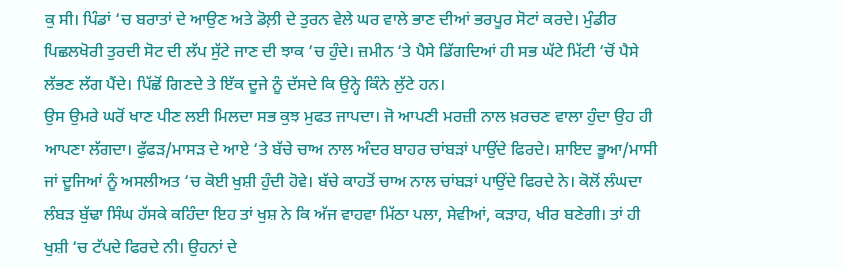ਕੁ ਸੀ। ਪਿੰਡਾਂ ‘ਚ ਬਰਾਤਾਂ ਦੇ ਆਉਣ ਅਤੇ ਡੋਲ਼ੀ ਦੇ ਤੁਰਨ ਵੇਲੇ ਘਰ ਵਾਲੇ ਭਾਣ ਦੀਆਂ ਭਰਪੂਰ ਸੋਟਾਂ ਕਰਦੇ। ਮੁੰਡੀਰ ਪਿਛਲਖੋਰੀ ਤੁਰਦੀ ਸੋਟ ਦੀ ਲੱਪ ਸੁੱਟੇ ਜਾਣ ਦੀ ਝਾਕ ‘ਚ ਹੁੰਦੇ। ਜ਼ਮੀਨ ‘ਤੇ ਪੈਸੇ ਡਿੱਗਦਿਆਂ ਹੀ ਸਭ ਘੱਟੇ ਮਿੱਟੀ ‘ਚੋਂ ਪੈਸੇ ਲੱਭਣ ਲੱਗ ਪੈਂਦੇ। ਪਿੱਛੋਂ ਗਿਣਦੇ ਤੇ ਇੱਕ ਦੂਜੇ ਨੂੰ ਦੱਸਦੇ ਕਿ ਉਨ੍ਹੇ ਕਿੰਨੇ ਲੁੱਟੇ ਹਨ।
ਉਸ ਉਮਰੇ ਘਰੋਂ ਖਾਣ ਪੀਣ ਲਈ ਮਿਲਦਾ ਸਭ ਕੁਝ ਮੁਫਤ ਜਾਪਦਾ। ਜੋ ਆਪਣੀ ਮਰਜ਼ੀ ਨਾਲ ਖ਼ਰਚਣ ਵਾਲਾ ਹੁੰਦਾ ਉਹ ਹੀ ਆਪਣਾ ਲੱਗਦਾ। ਫੁੱਫੜ/ਮਾਸੜ ਦੇ ਆਏ ‘ਤੇ ਬੱਚੇ ਚਾਅ ਨਾਲ ਅੰਦਰ ਬਾਹਰ ਚਾਂਬੜਾਂ ਪਾਉਂਦੇ ਫਿਰਦੇ। ਸ਼ਾਇਦ ਭੂਆ/ਮਾਸੀ ਜਾਂ ਦੂਜਿਆਂ ਨੂੰ ਅਸਲੀਅਤ ‘ਚ ਕੋਈ ਖੁਸ਼ੀ ਹੁੰਦੀ ਹੋਵੇ। ਬੱਚੇ ਕਾਹਤੋਂ ਚਾਅ ਨਾਲ ਚਾਂਬੜਾਂ ਪਾਉਂਦੇ ਫਿਰਦੇ ਨੇ। ਕੋਲੋਂ ਲੰਘਦਾ ਲੰਬੜ ਬੁੱਢਾ ਸਿੰਘ ਹੱਸਕੇ ਕਹਿੰਦਾ ਇਹ ਤਾਂ ਖੁਸ਼ ਨੇ ਕਿ ਅੱਜ ਵਾਹਵਾ ਮਿੱਠਾ ਪਲਾ, ਸੇਵੀਆਂ, ਕੜਾਹ, ਖੀਰ ਬਣੇਗੀ। ਤਾਂ ਹੀ ਖੁਸ਼ੀ ‘ਚ ਟੱਪਦੇ ਫਿਰਦੇ ਨੀ। ਉਹਨਾਂ ਦੇ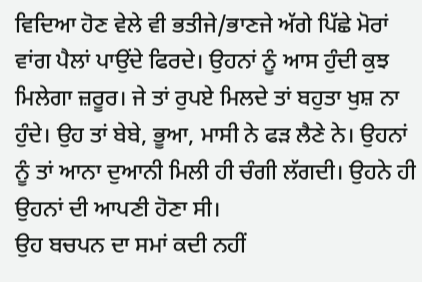ਵਿਦਿਆ ਹੋਣ ਵੇਲੇ ਵੀ ਭਤੀਜੇ/ਭਾਣਜੇ ਅੱਗੇ ਪਿੱਛੇ ਮੋਰਾਂ ਵਾਂਗ ਪੈਲਾਂ ਪਾਉਂਦੇ ਫਿਰਦੇ। ਉਹਨਾਂ ਨੂੰ ਆਸ ਹੁੰਦੀ ਕੁਝ ਮਿਲੇਗਾ ਜ਼ਰੂਰ। ਜੇ ਤਾਂ ਰੁਪਏ ਮਿਲਦੇ ਤਾਂ ਬਹੁਤਾ ਖੁਸ਼ ਨਾ ਹੁੰਦੇ। ਉਹ ਤਾਂ ਬੇਬੇ, ਭੂਆ, ਮਾਸੀ ਨੇ ਫੜ ਲੈਣੇ ਨੇ। ਉਹਨਾਂ ਨੂੰ ਤਾਂ ਆਨਾ ਦੁਆਨੀ ਮਿਲੀ ਹੀ ਚੰਗੀ ਲੱਗਦੀ। ਉਹਨੇ ਹੀ ਉਹਨਾਂ ਦੀ ਆਪਣੀ ਹੋਣਾ ਸੀ।
ਉਹ ਬਚਪਨ ਦਾ ਸਮਾਂ ਕਦੀ ਨਹੀਂ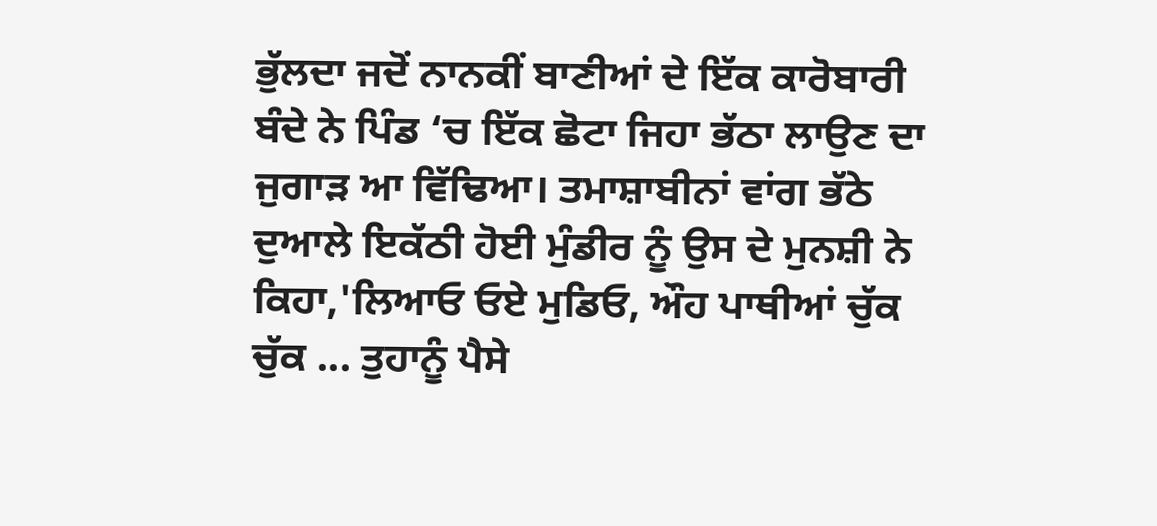ਭੁੱਲਦਾ ਜਦੋਂ ਨਾਨਕੀਂ ਬਾਣੀਆਂ ਦੇ ਇੱਕ ਕਾਰੋਬਾਰੀ ਬੰਦੇ ਨੇ ਪਿੰਡ ‘ਚ ਇੱਕ ਛੋਟਾ ਜਿਹਾ ਭੱਠਾ ਲਾਉਣ ਦਾ ਜੁਗਾੜ ਆ ਵਿੱਢਿਆ। ਤਮਾਸ਼ਾਬੀਨਾਂ ਵਾਂਗ ਭੱਠੇ ਦੁਆਲੇ ਇਕੱਠੀ ਹੋਈ ਮੁੰਡੀਰ ਨੂੰ ਉਸ ਦੇ ਮੁਨਸ਼ੀ ਨੇ ਕਿਹਾ,'ਲਿਆਓ ਓਏ ਮੁਡਿਓ, ਔਹ ਪਾਥੀਆਂ ਚੁੱਕ ਚੁੱਕ ... ਤੁਹਾਨੂੰ ਪੈਸੇ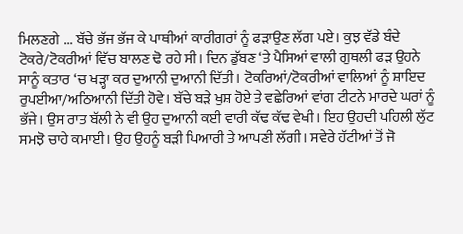ਮਿਲਣਗੇ ... ਬੱਚੇ ਭੱਜ ਭੱਜ ਕੇ ਪਾਥੀਆਂ ਕਾਰੀਗਰਾਂ ਨੂੰ ਫੜਾਉਣ ਲੱਗ ਪਏ। ਕੁਝ ਵੱਡੇ ਬੰਦੇ ਟੋਕਰੇ/ਟੋਕਰੀਆਂ ਵਿੱਚ ਬਾਲਣ ਢੋ ਰਹੇ ਸੀ। ਦਿਨ ਡੁੱਬਣ ‘ਤੇ ਪੈਸਿਆਂ ਵਾਲੀ ਗੁਥਲੀ ਫੜ ਉਹਨੇ ਸਾਨੂੰ ਕਤਾਰ ‘ਚ ਖੜ੍ਹਾ ਕਰ ਦੁਆਨੀ ਦੁਆਨੀ ਦਿੱਤੀ। ਟੋਕਰਿਆਂ/ਟੋਕਰੀਆਂ ਵਾਲਿਆਂ ਨੂੰ ਸ਼ਾਇਦ ਰੁਪਈਆ/ਅਠਿਆਨੀ ਦਿੱਤੀ ਹੋਵੇ। ਬੱਚੇ ਬੜੇ ਖੁਸ਼ ਹੋਏ ਤੇ ਵਛੇਰਿਆਂ ਵਾਂਗ ਟੀਟਨੇ ਮਾਰਦੇ ਘਰਾਂ ਨੂੰ ਭੱਜੇ। ਉਸ ਰਾਤ ਬੱਲੀ ਨੇ ਵੀ ਉਹ ਦੁਆਨੀ ਕਈ ਵਾਰੀ ਕੱਢ ਕੱਢ ਵੇਖੀ। ਇਹ ਉਹਦੀ ਪਹਿਲੀ ਲੁੱਟ ਸਮਝੋ ਚਾਹੇ ਕਮਾਈ। ਉਹ ਉਹਨੂੰ ਬੜੀ ਪਿਆਰੀ ਤੇ ਆਪਣੀ ਲੱਗੀ। ਸਵੇਰੇ ਹੱਟੀਆਂ ਤੋਂ ਜੋ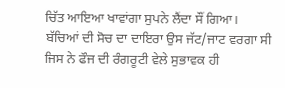ਚਿੱਤ ਆਇਆ ਖਾਵਾਂਗਾ ਸੁਪਨੇ ਲੈਂਦਾ ਸੌਂ ਗਿਆ।
ਬੱਚਿਆਂ ਦੀ ਸੋਚ ਦਾ ਦਾਇਰਾ ਉਸ ਜੱਟ/ਜਾਟ ਵਰਗਾ ਸੀ ਜਿਸ ਨੇ ਫੌਜ ਦੀ ਰੰਗਰੂਟੀ ਵੇਲੇ ਸੁਭਾਵਕ ਹੀ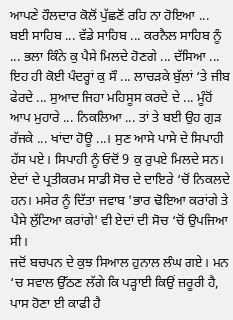ਆਪਣੇ ਹੌਲਦਾਰ ਕੋਲੋਂ ਪੁੱਛਣੋਂ ਰਹਿ ਨਾ ਹੋਇਆ ... ਬਈ ਸਾਹਿਬ ... ਵੱਡੇ ਸਾਹਿਬ ... ਕਰਨੈਲ ਸਾਹਿਬ ਨੂੰ ... ਭਲਾ ਕਿੰਨੇ ਕੁ ਪੈਸੇ ਮਿਲਦੇ ਹੋਣਗੇ ... ਦੱਸਿਆ ... ਇਹ ਹੀ ਕੋਈ ਪੰਦਰ੍ਹਾਂ ਕੁ ਸੌ ... ਲਾਚੜਕੇ ਬੁੱਲਾਂ ‘ਤੇ ਜੀਬ ਫੇਰਦੇ ... ਸੁਆਦ ਜਿਹਾ ਮਹਿਸੂਸ ਕਰਦੇ ਦੇ ... ਮੂੰਹੋਂ ਆਪ ਮੁਹਾਰੇ ... ਨਿਕਲਿਆ ... ਤਾਂ ਤੇ ਬਈ ਉਹ ਗੁੜ ਰੱਜਕੇ ... ਖਾਂਦਾ ਹੋਊ ...। ਸੁਣ ਆਸੇ ਪਾਸੇ ਦੇ ਸਿਪਾਹੀ ਹੱਸ ਪਏ। ਸਿਪਾਹੀ ਨੂੰ ਓਦੋਂ 9 ਕੁ ਰੁਪਏ ਮਿਲਦੇ ਸਨ। ਏਦਾਂ ਦੇ ਪ੍ਰਤੀਕਰਮ ਸਾਡੀ ਸੋਚ ਦੇ ਦਾਇਰੇ ‘ਚੋਂ ਨਿਕਲਦੇ ਹਨ। ਮਸੇਰ ਨੂੰ ਦਿੱਤਾ ਜਵਾਬ 'ਭਾਰ ਢੋਇਆ ਕਰਾਂਗੇ ਤੇ ਪੈਸੇ ਲੁੱਟਿਆ ਕਰਾਂਗੇ' ਵੀ ਏਦਾਂ ਦੀ ਸੋਚ ‘ਚੋਂ ਉਪਜਿਆ ਸੀ।
ਜਦੋਂ ਬਚਪਨ ਦੇ ਕੁਝ ਸਿਆਲ ਹੁਨਾਲ ਲੰਘ ਗਏ। ਮਨ ‘ਚ ਸਵਾਲ ਉੱਠਣ ਲੱਗੇ ਕਿ ਪੜ੍ਹਾਈ ਕਿਉਂ ਜ਼ਰੂਰੀ ਹੈ, ਪਾਸ ਹੋਣਾ ਈ ਕਾਫੀ ਹੈ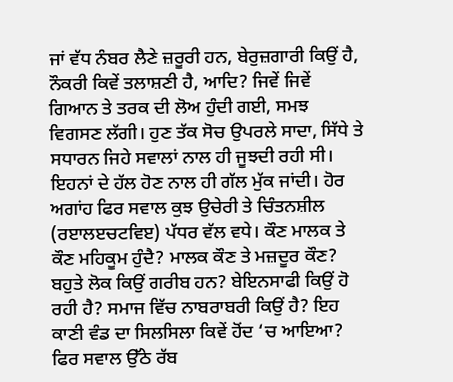ਜਾਂ ਵੱਧ ਨੰਬਰ ਲੈਣੇ ਜ਼ਰੂਰੀ ਹਨ, ਬੇਰੁਜ਼ਗਾਰੀ ਕਿਉਂ ਹੈ, ਨੌਕਰੀ ਕਿਵੇਂ ਤਲਾਸ਼ਣੀ ਹੈ, ਆਦਿ? ਜਿਵੇਂ ਜਿਵੇਂ ਗਿਆਨ ਤੇ ਤਰਕ ਦੀ ਲੋਅ ਹੁੰਦੀ ਗਈ, ਸਮਝ ਵਿਗਸਣ ਲੱਗੀ। ਹੁਣ ਤੱਕ ਸੋਚ ਉਪਰਲੇ ਸਾਦਾ, ਸਿੱਧੇ ਤੇ ਸਧਾਰਨ ਜਿਹੇ ਸਵਾਲਾਂ ਨਾਲ ਹੀ ਜੂਝਦੀ ਰਹੀ ਸੀ। ਇਹਨਾਂ ਦੇ ਹੱਲ ਹੋਣ ਨਾਲ ਹੀ ਗੱਲ ਮੁੱਕ ਜਾਂਦੀ। ਹੋਰ ਅਗਾਂਹ ਫਿਰ ਸਵਾਲ ਕੁਝ ਉਚੇਰੀ ਤੇ ਚਿੰਤਨਸ਼ੀਲ (ਰੲਾਲੲਚਟਵਿੲ) ਪੱਧਰ ਵੱਲ ਵਧੇ। ਕੌਣ ਮਾਲਕ ਤੇ ਕੌਣ ਮਹਿਕੂਮ ਹੁੰਦੈ? ਮਾਲਕ ਕੌਣ ਤੇ ਮਜ਼ਦੂਰ ਕੌਣ? ਬਹੁਤੇ ਲੋਕ ਕਿਉਂ ਗਰੀਬ ਹਨ? ਬੇਇਨਸਾਫੀ ਕਿਉਂ ਹੋ ਰਹੀ ਹੈ? ਸਮਾਜ ਵਿੱਚ ਨਾਬਰਾਬਰੀ ਕਿਉਂ ਹੈ? ਇਹ ਕਾਣੀ ਵੰਡ ਦਾ ਸਿਲਸਿਲਾ ਕਿਵੇਂ ਹੋਂਦ ‘ਚ ਆਇਆ? ਫਿਰ ਸਵਾਲ ਉੱਠੇ ਰੱਬ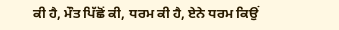ਕੀ ਹੈ, ਮੌਤ ਪਿੱਛੋਂ ਕੀ, ਧਰਮ ਕੀ ਹੈ, ਏਨੇ ਧਰਮ ਕਿਉਂ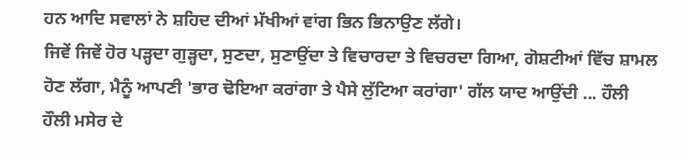ਹਨ ਆਦਿ ਸਵਾਲਾਂ ਨੇ ਸ਼ਹਿਦ ਦੀਆਂ ਮੱਖੀਆਂ ਵਾਂਗ ਭਿਨ ਭਿਨਾਉਣ ਲੱਗੇ।
ਜਿਵੇਂ ਜਿਵੇਂ ਹੋਰ ਪੜ੍ਹਦਾ ਗੁੜ੍ਹਦਾ, ਸੁਣਦਾ, ਸੁਣਾਉਂਦਾ ਤੇ ਵਿਚਾਰਦਾ ਤੇ ਵਿਚਰਦਾ ਗਿਆ, ਗੋਸ਼ਟੀਆਂ ਵਿੱਚ ਸ਼ਾਮਲ ਹੋਣ ਲੱਗਾ, ਮੈਨੂੰ ਆਪਣੀ 'ਭਾਰ ਢੋਇਆ ਕਰਾਂਗਾ ਤੇ ਪੈਸੇ ਲੁੱਟਿਆ ਕਰਾਂਗਾ' ਗੱਲ ਯਾਦ ਆਉਂਦੀ ... ਹੌਲੀ ਹੌਲੀ ਮਸੇਰ ਦੇ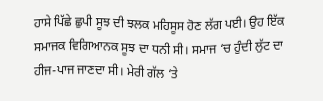ਹਾਸੇ ਪਿੱਛੇ ਛੁਪੀ ਸੂਝ ਦੀ ਝਲਕ ਮਹਿਸੂਸ ਹੋਣ ਲੱਗ ਪਈ। ਉਹ ਇੱਕ ਸਮਾਜਕ ਵਿਗਿਆਨਕ ਸੂਝ ਦਾ ਧਨੀ ਸੀ। ਸਮਾਜ ‘ਚ ਹੁੰਦੀ ਲੁੱਟ ਦਾ ਹੀਜ-ਪਾਜ ਜਾਣਦਾ ਸੀ। ਮੇਰੀ ਗੱਲ ‘ਤੇ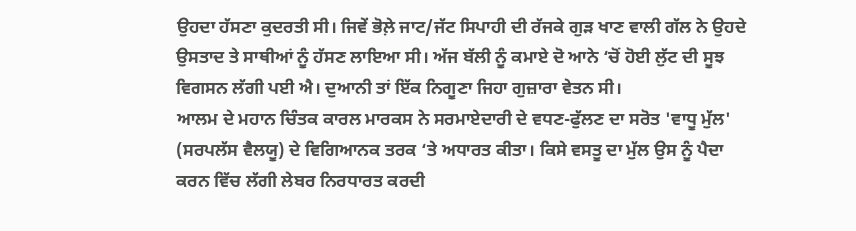ਉਹਦਾ ਹੱਸਣਾ ਕੁਦਰਤੀ ਸੀ। ਜਿਵੇਂ ਭੋਲ਼ੇ ਜਾਟ/ਜੱਟ ਸਿਪਾਹੀ ਦੀ ਰੱਜਕੇ ਗੁੜ ਖਾਣ ਵਾਲੀ ਗੱਲ ਨੇ ਉਹਦੇ ਉਸਤਾਦ ਤੇ ਸਾਥੀਆਂ ਨੂੰ ਹੱਸਣ ਲਾਇਆ ਸੀ। ਅੱਜ ਬੱਲੀ ਨੂੰ ਕਮਾਏ ਦੋ ਆਨੇ ‘ਚੋਂ ਹੋਈ ਲੁੱਟ ਦੀ ਸੂਝ ਵਿਗਸਨ ਲੱਗੀ ਪਈ ਐ। ਦੁਆਨੀ ਤਾਂ ਇੱਕ ਨਿਗੂਣਾ ਜਿਹਾ ਗੁਜ਼ਾਰਾ ਵੇਤਨ ਸੀ।
ਆਲਮ ਦੇ ਮਹਾਨ ਚਿੰਤਕ ਕਾਰਲ ਮਾਰਕਸ ਨੇ ਸਰਮਾਏਦਾਰੀ ਦੇ ਵਧਣ-ਫੁੱਲਣ ਦਾ ਸਰੋਤ 'ਵਾਧੂ ਮੁੱਲ' (ਸਰਪਲੱਸ ਵੈਲਯੂ) ਦੇ ਵਿਗਿਆਨਕ ਤਰਕ ‘ਤੇ ਅਧਾਰਤ ਕੀਤਾ। ਕਿਸੇ ਵਸਤੂ ਦਾ ਮੁੱਲ ਉਸ ਨੂੰ ਪੈਦਾ ਕਰਨ ਵਿੱਚ ਲੱਗੀ ਲੇਬਰ ਨਿਰਧਾਰਤ ਕਰਦੀ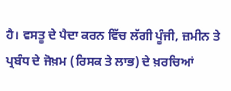ਹੈ। ਵਸਤੂ ਦੇ ਪੈਦਾ ਕਰਨ ਵਿੱਚ ਲੱਗੀ ਪੂੰਜੀ, ਜ਼ਮੀਨ ਤੇ ਪ੍ਰਬੰਧ ਦੇ ਜੋਖ਼ਮ (ਰਿਸਕ ਤੇ ਲਾਭ) ਦੇ ਖ਼ਰਚਿਆਂ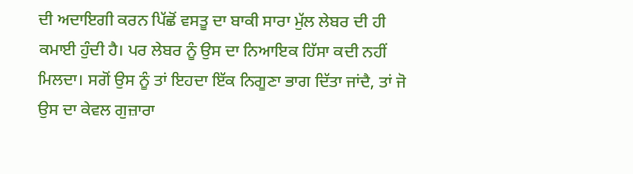ਦੀ ਅਦਾਇਗੀ ਕਰਨ ਪਿੱਛੋਂ ਵਸਤੂ ਦਾ ਬਾਕੀ ਸਾਰਾ ਮੁੱਲ ਲੇਬਰ ਦੀ ਹੀ ਕਮਾਈ ਹੁੰਦੀ ਹੈ। ਪਰ ਲੇਬਰ ਨੂੰ ਉਸ ਦਾ ਨਿਆਇਕ ਹਿੱਸਾ ਕਦੀ ਨਹੀਂ ਮਿਲਦਾ। ਸਗੋਂ ਉਸ ਨੂੰ ਤਾਂ ਇਹਦਾ ਇੱਕ ਨਿਗੂਣਾ ਭਾਗ ਦਿੱਤਾ ਜਾਂਦੈ, ਤਾਂ ਜੋ ਉਸ ਦਾ ਕੇਵਲ ਗੁਜ਼ਾਰਾ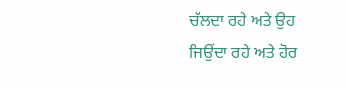ਚੱਲਦਾ ਰਹੇ ਅਤੇ ਉਹ ਜਿਉਂਦਾ ਰਹੇ ਅਤੇ ਹੋਰ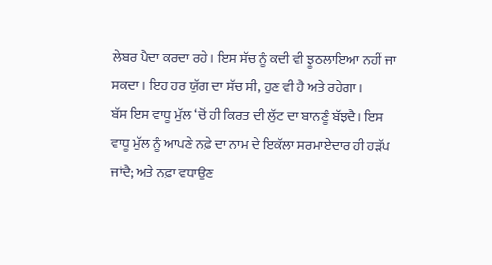ਲੇਬਰ ਪੈਦਾ ਕਰਦਾ ਰਹੇ। ਇਸ ਸੱਚ ਨੂੰ ਕਦੀ ਵੀ ਝੂਠਲਾਇਆ ਨਹੀਂ ਜਾ ਸਕਦਾ। ਇਹ ਹਰ ਯੁੱਗ ਦਾ ਸੱਚ ਸੀ, ਹੁਣ ਵੀ ਹੈ ਅਤੇ ਰਹੇਗਾ।
ਬੱਸ ਇਸ ਵਾਧੂ ਮੁੱਲ ‘ਚੋਂ ਹੀ ਕਿਰਤ ਦੀ ਲੁੱਟ ਦਾ ਬਾਨਣੂੰ ਬੱਝਦੈ। ਇਸ ਵਾਧੂ ਮੁੱਲ ਨੂੰ ਆਪਣੇ ਨਫ਼ੇ ਦਾ ਨਾਮ ਦੇ ਇਕੱਲਾ ਸਰਮਾਏਦਾਰ ਹੀ ਹੜੱਪ ਜਾਂਦੈ; ਅਤੇ ਨਫ਼ਾ ਵਧਾਉਣ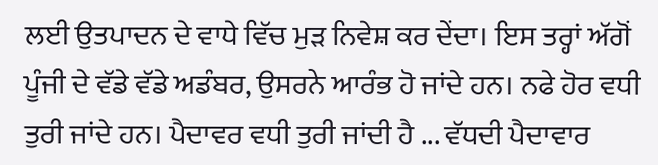ਲਈ ਉਤਪਾਦਨ ਦੇ ਵਾਧੇ ਵਿੱਚ ਮੁੜ ਨਿਵੇਸ਼ ਕਰ ਦੇਂਦਾ। ਇਸ ਤਰ੍ਹਾਂ ਅੱਗੋਂ ਪੂੰਜੀ ਦੇ ਵੱਡੇ ਵੱਡੇ ਅਡੰਬਰ, ਉਸਰਨੇ ਆਰੰਭ ਹੋ ਜਾਂਦੇ ਹਨ। ਨਫੇ ਹੋਰ ਵਧੀ ਤੁਰੀ ਜਾਂਦੇ ਹਨ। ਪੈਦਾਵਰ ਵਧੀ ਤੁਰੀ ਜਾਂਦੀ ਹੈ ... ਵੱਧਦੀ ਪੈਦਾਵਾਰ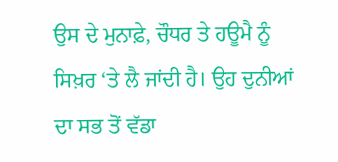ਉਸ ਦੇ ਮੁਨਾਫ਼ੇ, ਚੌਧਰ ਤੇ ਹਊਮੈ ਨੂੰ ਸਿਖ਼ਰ ‘ਤੇ ਲੈ ਜਾਂਦੀ ਹੈ। ਉਹ ਦੁਨੀਆਂ ਦਾ ਸਭ ਤੋਂ ਵੱਡਾ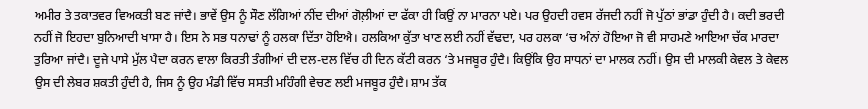ਅਮੀਰ ਤੇ ਤਕਾਤਵਰ ਵਿਅਕਤੀ ਬਣ ਜਾਂਦੈ। ਭਾਵੇਂ ਉਸ ਨੂੰ ਸੌਣ ਲੱਗਿਆਂ ਨੀਂਦ ਦੀਆਂ ਗੋਲ਼ੀਆਂ ਦਾ ਫੱਕਾ ਹੀ ਕਿਉਂ ਨਾ ਮਾਰਨਾ ਪਏ। ਪਰ ਉਹਦੀ ਹਵਸ ਰੱਜਦੀ ਨਹੀਂ ਜੋ ਪੁੱਠਾਂ ਭਾਂਡਾ ਹੁੰਦੀ ਹੈ। ਕਦੀ ਭਰਦੀ ਨਹੀਂ ਜੋ ਇਹਦਾ ਬੁਨਿਆਦੀ ਖਾਸਾ ਹੈ। ਇਸ ਨੇ ਸਭ ਧਨਾਢਾਂ ਨੂੰ ਹਲਕਾ ਦਿੱਤਾ ਹੋਇਐ। ਹਲਕਿਆ ਕੁੱਤਾ ਖਾਣ ਲਈ ਨਹੀਂ ਵੱਢਦਾ, ਪਰ ਹਲਕਾ ‘ਚ ਅੰਨਾਂ ਹੋਇਆ ਜੋ ਵੀ ਸਾਹਮਣੇ ਆਇਆ ਚੱਕ ਮਾਰਦਾ ਤੁਰਿਆ ਜਾਂਦੈ। ਦੂਜੇ ਪਾਸੇ ਮੁੱਲ ਪੈਦਾ ਕਰਨ ਵਾਲਾ ਕਿਰਤੀ ਤੰਗੀਆਂ ਦੀ ਦਲ-ਦਲ ਵਿੱਚ ਹੀ ਦਿਨ ਕੱਟੀ ਕਰਨ ‘ਤੇ ਮਜਬੂਰ ਹੁੰਦੈ। ਕਿਉਂਕਿ ਉਹ ਸਾਧਨਾਂ ਦਾ ਮਾਲਕ ਨਹੀਂ। ਉਸ ਦੀ ਮਾਲਕੀ ਕੇਵਲ ਤੇ ਕੇਵਲ ਉਸ ਦੀ ਲੇਬਰ ਸ਼ਕਤੀ ਹੁੰਦੀ ਹੈ, ਜਿਸ ਨੂੰ ਉਹ ਮੰਡੀ ਵਿੱਚ ਸਸਤੀ ਮਹਿੰਗੀ ਵੇਚਣ ਲਈ ਮਜਬੂਰ ਹੁੰਦੈ। ਸ਼ਾਮ ਤੱਕ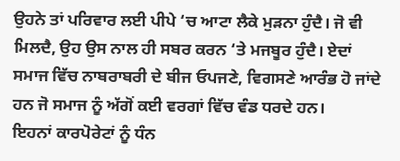ਉਹਨੇ ਤਾਂ ਪਰਿਵਾਰ ਲਈ ਪੀਪੇ ‘ਚ ਆਟਾ ਲੈਕੇ ਮੁੜਨਾ ਹੁੰਦੈ। ਜੋ ਵੀ ਮਿਲਦੈ, ਉਹ ਉਸ ਨਾਲ ਹੀ ਸਬਰ ਕਰਨ ‘ਤੇ ਮਜਬੂਰ ਹੁੰਦੈ। ਏਦਾਂ ਸਮਾਜ ਵਿੱਚ ਨਾਬਰਾਬਰੀ ਦੇ ਬੀਜ ਓਪਜਣੇ, ਵਿਗਸਣੇ ਆਰੰਭ ਹੋ ਜਾਂਦੇ ਹਨ ਜੋ ਸਮਾਜ ਨੂੰ ਅੱਗੋਂ ਕਈ ਵਰਗਾਂ ਵਿੱਚ ਵੰਡ ਧਰਦੇ ਹਨ।
ਇਹਨਾਂ ਕਾਰਪੋਰੇਟਾਂ ਨੂੰ ਧੰਨ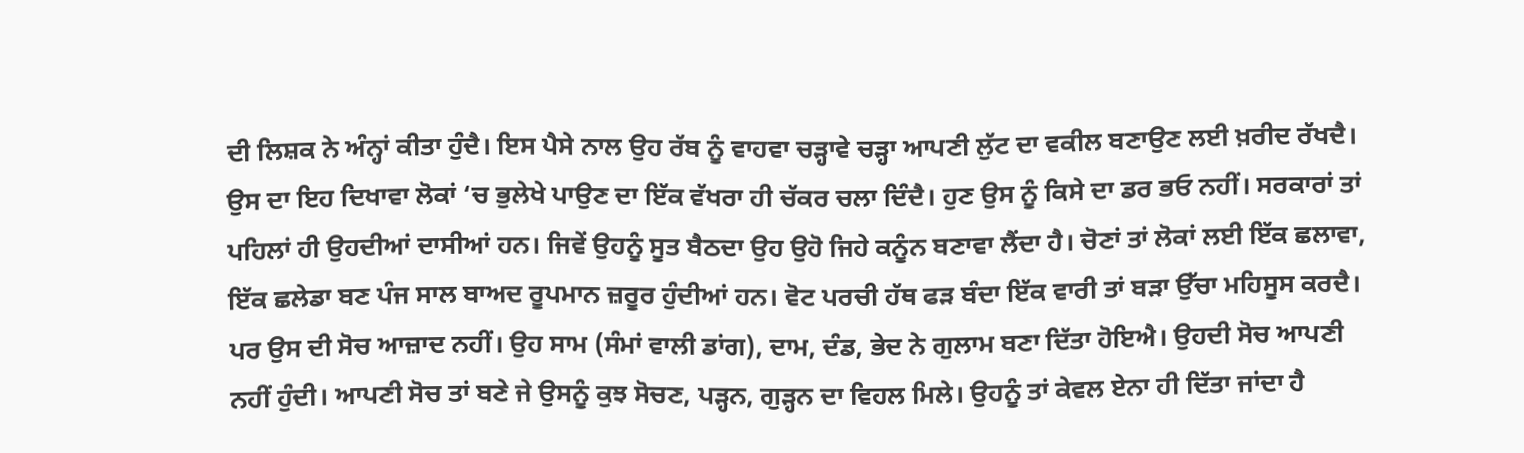ਦੀ ਲਿਸ਼ਕ ਨੇ ਅੰਨ੍ਹਾਂ ਕੀਤਾ ਹੁੰਦੈ। ਇਸ ਪੈਸੇ ਨਾਲ ਉਹ ਰੱਬ ਨੂੰ ਵਾਹਵਾ ਚੜ੍ਹਾਵੇ ਚੜ੍ਹਾ ਆਪਣੀ ਲੁੱਟ ਦਾ ਵਕੀਲ ਬਣਾਉਣ ਲਈ ਖ਼ਰੀਦ ਰੱਖਦੈ। ਉਸ ਦਾ ਇਹ ਦਿਖਾਵਾ ਲੋਕਾਂ ‘ਚ ਭੁਲੇਖੇ ਪਾਉਣ ਦਾ ਇੱਕ ਵੱਖਰਾ ਹੀ ਚੱਕਰ ਚਲਾ ਦਿੰਦੈ। ਹੁਣ ਉਸ ਨੂੰ ਕਿਸੇ ਦਾ ਡਰ ਭਓ ਨਹੀਂ। ਸਰਕਾਰਾਂ ਤਾਂ ਪਹਿਲਾਂ ਹੀ ਉਹਦੀਆਂ ਦਾਸੀਆਂ ਹਨ। ਜਿਵੇਂ ਉਹਨੂੰ ਸੂਤ ਬੈਠਦਾ ਉਹ ਉਹੋ ਜਿਹੇ ਕਨੂੰਨ ਬਣਾਵਾ ਲੈਂਦਾ ਹੈ। ਚੋਣਾਂ ਤਾਂ ਲੋਕਾਂ ਲਈ ਇੱਕ ਛਲਾਵਾ, ਇੱਕ ਛਲੇਡਾ ਬਣ ਪੰਜ ਸਾਲ ਬਾਅਦ ਰੂਪਮਾਨ ਜ਼ਰੂਰ ਹੁੰਦੀਆਂ ਹਨ। ਵੋਟ ਪਰਚੀ ਹੱਥ ਫੜ ਬੰਦਾ ਇੱਕ ਵਾਰੀ ਤਾਂ ਬੜਾ ਉੱਚਾ ਮਹਿਸੂਸ ਕਰਦੈ। ਪਰ ਉਸ ਦੀ ਸੋਚ ਆਜ਼ਾਦ ਨਹੀਂ। ਉਹ ਸਾਮ (ਸੰਮਾਂ ਵਾਲੀ ਡਾਂਗ), ਦਾਮ, ਦੰਡ, ਭੇਦ ਨੇ ਗੁਲਾਮ ਬਣਾ ਦਿੱਤਾ ਹੋਇਐ। ਉਹਦੀ ਸੋਚ ਆਪਣੀ ਨਹੀਂ ਹੁੰਦੀ। ਆਪਣੀ ਸੋਚ ਤਾਂ ਬਣੇ ਜੇ ਉਸਨੂੰ ਕੁਝ ਸੋਚਣ, ਪੜ੍ਹਨ, ਗੁੜ੍ਹਨ ਦਾ ਵਿਹਲ ਮਿਲੇ। ਉਹਨੂੰ ਤਾਂ ਕੇਵਲ ਏਨਾ ਹੀ ਦਿੱਤਾ ਜਾਂਦਾ ਹੈ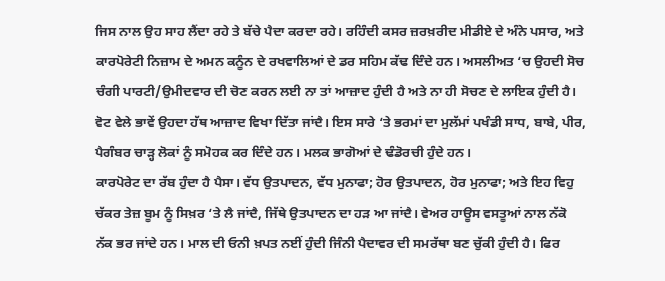ਜਿਸ ਨਾਲ ਉਹ ਸਾਹ ਲੈਂਦਾ ਰਹੇ ਤੇ ਬੱਚੇ ਪੈਦਾ ਕਰਦਾ ਰਹੇ। ਰਹਿੰਦੀ ਕਸਰ ਜ਼ਰਖ਼ਰੀਦ ਮੀਡੀਏ ਦੇ ਅੰਨੇ ਪਸਾਰ, ਅਤੇ ਕਾਰਪੋਰੇਟੀ ਨਿਜ਼ਾਮ ਦੇ ਅਮਨ ਕਨੂੰਨ ਦੇ ਰਖਵਾਲਿਆਂ ਦੇ ਡਰ ਸਹਿਮ ਕੱਢ ਦਿੰਦੇ ਹਨ। ਅਸਲੀਅਤ ‘ਚ ਉਹਦੀ ਸੋਚ ਚੰਗੀ ਪਾਰਟੀ/ਉਮੀਦਵਾਰ ਦੀ ਚੋਣ ਕਰਨ ਲਈ ਨਾ ਤਾਂ ਆਜ਼ਾਦ ਹੁੰਦੀ ਹੈ ਅਤੇ ਨਾ ਹੀ ਸੋਚਣ ਦੇ ਲਾਇਕ ਹੁੰਦੀ ਹੈ। ਵੋਟ ਵੇਲੇ ਭਾਵੇਂ ਉਹਦਾ ਹੱਥ ਆਜ਼ਾਦ ਵਿਖਾ ਦਿੱਤਾ ਜਾਂਦੈ। ਇਸ ਸਾਰੇ ‘ਤੇ ਭਰਮਾਂ ਦਾ ਮੁਲੱਮਾਂ ਪਖੰਡੀ ਸਾਧ, ਬਾਬੇ, ਪੀਰ, ਪੈਗੰਬਰ ਚਾੜ੍ਹ ਲੋਕਾਂ ਨੂੰ ਸਮੋਹਕ ਕਰ ਦਿੰਦੇ ਹਨ। ਮਲਕ ਭਾਗੋਆਂ ਦੇ ਢੰਡੋਰਚੀ ਹੁੰਦੇ ਹਨ।
ਕਾਰਪੋਰੇਟ ਦਾ ਰੱਬ ਹੁੰਦਾ ਹੈ ਪੈਸਾ। ਵੱਧ ਉਤਪਾਦਨ, ਵੱਧ ਮੁਨਾਫਾ; ਹੋਰ ਉਤਪਾਦਨ, ਹੋਰ ਮੁਨਾਫਾ; ਅਤੇ ਇਹ ਵਿਹੁ ਚੱਕਰ ਤੇਜ਼ ਬੂਮ ਨੂੰ ਸਿਖ਼ਰ ‘ਤੇ ਲੈ ਜਾਂਦੈ, ਜਿੱਥੇ ਉਤਪਾਦਨ ਦਾ ਹੜ ਆ ਜਾਂਦੈ। ਵੇਅਰ ਹਾਊਸ ਵਸਤੂਆਂ ਨਾਲ ਨੱਕੋ ਨੱਕ ਭਰ ਜਾਂਦੇ ਹਨ। ਮਾਲ ਦੀ ਓਨੀ ਖ਼ਪਤ ਨਈਂ ਹੁੰਦੀ ਜਿੰਨੀ ਪੈਦਾਵਰ ਦੀ ਸਮਰੱਥਾ ਬਣ ਚੁੱਕੀ ਹੁੰਦੀ ਹੈ। ਫਿਰ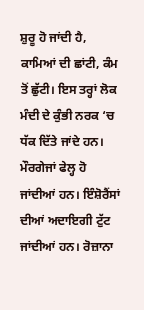ਸ਼ੁਰੂ ਹੋ ਜਾਂਦੀ ਹੈ, ਕਾਮਿਆਂ ਦੀ ਛਾਂਟੀ, ਕੰਮ ਤੋਂ ਛੁੱਟੀ। ਇਸ ਤਰ੍ਹਾਂ ਲੋਕ ਮੰਦੀ ਦੇ ਕੁੰਭੀ ਨਰਕ ‘ਚ ਧੱਕ ਦਿੱਤੇ ਜਾਂਦੇ ਹਨ। ਮੌਰਗੇਜਾਂ ਫੇਲ੍ਹ ਹੋ ਜਾਂਦੀਆਂ ਹਨ। ਇੰਸ਼ੋਰੈਂਸਾਂ ਦੀਆਂ ਅਦਾਇਗੀ ਟੁੱਟ ਜਾਂਦੀਆਂ ਹਨ। ਰੋਜ਼ਾਨਾ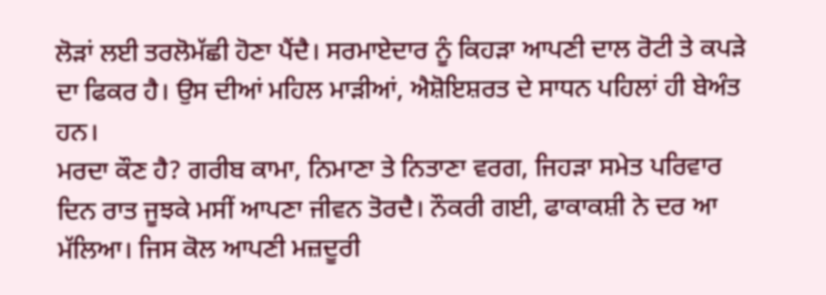ਲੋੜਾਂ ਲਈ ਤਰਲੋਮੱਛੀ ਹੋਣਾ ਪੈਂਦੈ। ਸਰਮਾਏਦਾਰ ਨੂੰ ਕਿਹੜਾ ਆਪਣੀ ਦਾਲ ਰੋਟੀ ਤੇ ਕਪੜੇ ਦਾ ਫਿਕਰ ਹੈ। ਉਸ ਦੀਆਂ ਮਹਿਲ ਮਾੜੀਆਂ, ਐਸ਼ੋਇਸ਼ਰਤ ਦੇ ਸਾਧਨ ਪਹਿਲਾਂ ਹੀ ਬੇਅੰਤ ਹਨ।
ਮਰਦਾ ਕੌਣ ਹੈ? ਗਰੀਬ ਕਾਮਾ, ਨਿਮਾਣਾ ਤੇ ਨਿਤਾਣਾ ਵਰਗ, ਜਿਹੜਾ ਸਮੇਤ ਪਰਿਵਾਰ ਦਿਨ ਰਾਤ ਜੂਝਕੇ ਮਸੀਂ ਆਪਣਾ ਜੀਵਨ ਤੋਰਦੈ। ਨੌਕਰੀ ਗਈ, ਫਾਕਾਕਸ਼ੀ ਨੇ ਦਰ ਆ ਮੱਲਿਆ। ਜਿਸ ਕੋਲ ਆਪਣੀ ਮਜ਼ਦੂਰੀ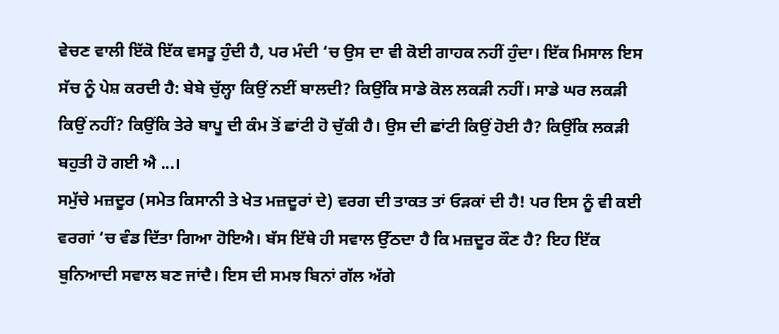ਵੇਚਣ ਵਾਲੀ ਇੱਕੋ ਇੱਕ ਵਸਤੂ ਹੁੰਦੀ ਹੈ, ਪਰ ਮੰਦੀ ‘ਚ ਉਸ ਦਾ ਵੀ ਕੋਈ ਗਾਹਕ ਨਹੀਂ ਹੁੰਦਾ। ਇੱਕ ਮਿਸਾਲ ਇਸ ਸੱਚ ਨੂੰ ਪੇਸ਼ ਕਰਦੀ ਹੈ: ਬੇਬੇ ਚੁੱਲ੍ਹਾ ਕਿਉਂ ਨਈਂ ਬਾਲਦੀ? ਕਿਉਂਕਿ ਸਾਡੇ ਕੋਲ ਲਕੜੀ ਨਹੀਂ। ਸਾਡੇ ਘਰ ਲਕੜੀ ਕਿਉਂ ਨਹੀਂ? ਕਿਉਂਕਿ ਤੇਰੇ ਬਾਪੂ ਦੀ ਕੰਮ ਤੋਂ ਛਾਂਟੀ ਹੋ ਚੁੱਕੀ ਹੈ। ਉਸ ਦੀ ਛਾਂਟੀ ਕਿਉਂ ਹੋਈ ਹੈ? ਕਿਉਂਕਿ ਲਕੜੀ ਬਹੁਤੀ ਹੋ ਗਈ ਐ ...।
ਸਮੁੱਚੇ ਮਜ਼ਦੂਰ (ਸਮੇਤ ਕਿਸਾਨੀ ਤੇ ਖੇਤ ਮਜ਼ਦੂਰਾਂ ਦੇ) ਵਰਗ ਦੀ ਤਾਕਤ ਤਾਂ ਓੜਕਾਂ ਦੀ ਹੈ! ਪਰ ਇਸ ਨੂੰ ਵੀ ਕਈ ਵਰਗਾਂ ‘ਚ ਵੰਡ ਦਿੱਤਾ ਗਿਆ ਹੋਇਐ। ਬੱਸ ਇੱਥੇ ਹੀ ਸਵਾਲ ਉੱਠਦਾ ਹੈ ਕਿ ਮਜ਼ਦੂਰ ਕੌਣ ਹੈ? ਇਹ ਇੱਕ ਬੁਨਿਆਦੀ ਸਵਾਲ ਬਣ ਜਾਂਦੈ। ਇਸ ਦੀ ਸਮਝ ਬਿਨਾਂ ਗੱਲ ਅੱਗੇ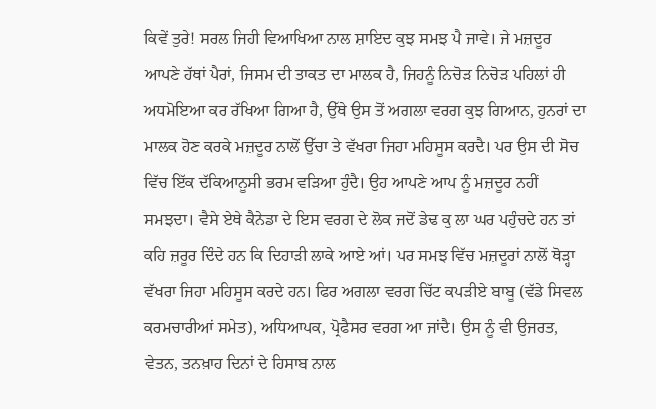ਕਿਵੇਂ ਤੁਰੇ! ਸਰਲ ਜਿਹੀ ਵਿਆਖਿਆ ਨਾਲ ਸ਼ਾਇਦ ਕੁਝ ਸਮਝ ਪੈ ਜਾਵੇ। ਜੇ ਮਜ਼ਦੂਰ ਆਪਣੇ ਹੱਥਾਂ ਪੈਰਾਂ, ਜਿਸਮ ਦੀ ਤਾਕਤ ਦਾ ਮਾਲਕ ਹੈ, ਜਿਹਨੂੰ ਨਿਚੋੜ ਨਿਚੋੜ ਪਹਿਲਾਂ ਹੀ ਅਧਮੋਇਆ ਕਰ ਰੱਖਿਆ ਗਿਆ ਹੈ, ਉੱਥੇ ਉਸ ਤੋਂ ਅਗਲਾ ਵਰਗ ਕੁਝ ਗਿਆਨ, ਹੁਨਰਾਂ ਦਾ ਮਾਲਕ ਹੋਣ ਕਰਕੇ ਮਜ਼ਦੂਰ ਨਾਲੋਂ ਉੱਚਾ ਤੇ ਵੱਖਰਾ ਜਿਹਾ ਮਹਿਸੂਸ ਕਰਦੈ। ਪਰ ਉਸ ਦੀ ਸੋਚ ਵਿੱਚ ਇੱਕ ਦੱਕਿਆਨੂਸੀ ਭਰਮ ਵੜਿਆ ਹੁੰਦੈ। ਉਹ ਆਪਣੇ ਆਪ ਨੂੰ ਮਜ਼ਦੂਰ ਨਹੀਂ ਸਮਝਦਾ। ਵੈਸੇ ਏਥੇ ਕੈਨੇਡਾ ਦੇ ਇਸ ਵਰਗ ਦੇ ਲੋਕ ਜਦੋਂ ਡੇਢ ਕੁ ਲਾ ਘਰ ਪਹੁੰਚਦੇ ਹਨ ਤਾਂ ਕਹਿ ਜ਼ਰੂਰ ਦਿੰਦੇ ਹਨ ਕਿ ਦਿਹਾੜੀ ਲਾਕੇ ਆਏ ਆਂ। ਪਰ ਸਮਝ ਵਿੱਚ ਮਜ਼ਦੂਰਾਂ ਨਾਲੋਂ ਥੋੜ੍ਹਾ ਵੱਖਰਾ ਜਿਹਾ ਮਹਿਸੂਸ ਕਰਦੇ ਹਨ। ਫਿਰ ਅਗਲਾ ਵਰਗ ਚਿੱਟ ਕਪੜੀਏ ਬਾਬੂ (ਵੱਡੇ ਸਿਵਲ ਕਰਮਚਾਰੀਆਂ ਸਮੇਤ), ਅਧਿਆਪਕ, ਪ੍ਰੋਫੈਸਰ ਵਰਗ ਆ ਜਾਂਦੈ। ਉਸ ਨੂੰ ਵੀ ਉਜਰਤ, ਵੇਤਨ, ਤਨਖ਼ਾਹ ਦਿਨਾਂ ਦੇ ਹਿਸਾਬ ਨਾਲ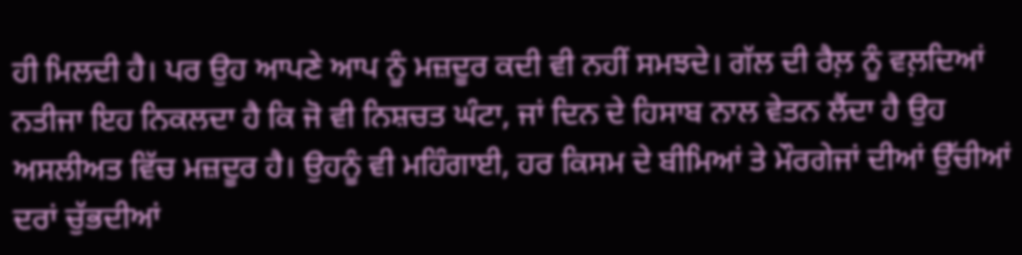ਹੀ ਮਿਲਦੀ ਹੈ। ਪਰ ਉਹ ਆਪਣੇ ਆਪ ਨੂੰ ਮਜ਼ਦੂਰ ਕਦੀ ਵੀ ਨਹੀਂ ਸਮਝਦੇ। ਗੱਲ ਦੀ ਰੈਲ਼ ਨੂੰ ਵਲ਼ਦਿਆਂ ਨਤੀਜਾ ਇਹ ਨਿਕਲਦਾ ਹੈ ਕਿ ਜੋ ਵੀ ਨਿਸ਼ਚਤ ਘੰਟਾ, ਜਾਂ ਦਿਨ ਦੇ ਹਿਸਾਬ ਨਾਲ ਵੇਤਨ ਲੈਂਦਾ ਹੈ ਉਹ ਅਸਲੀਅਤ ਵਿੱਚ ਮਜ਼ਦੂਰ ਹੈ। ਉਹਨੂੰ ਵੀ ਮਹਿੰਗਾਈ, ਹਰ ਕਿਸਮ ਦੇ ਬੀਮਿਆਂ ਤੇ ਮੌਰਗੇਜਾਂ ਦੀਆਂ ਉੱਚੀਆਂ ਦਰਾਂ ਚੁੱਭਦੀਆਂ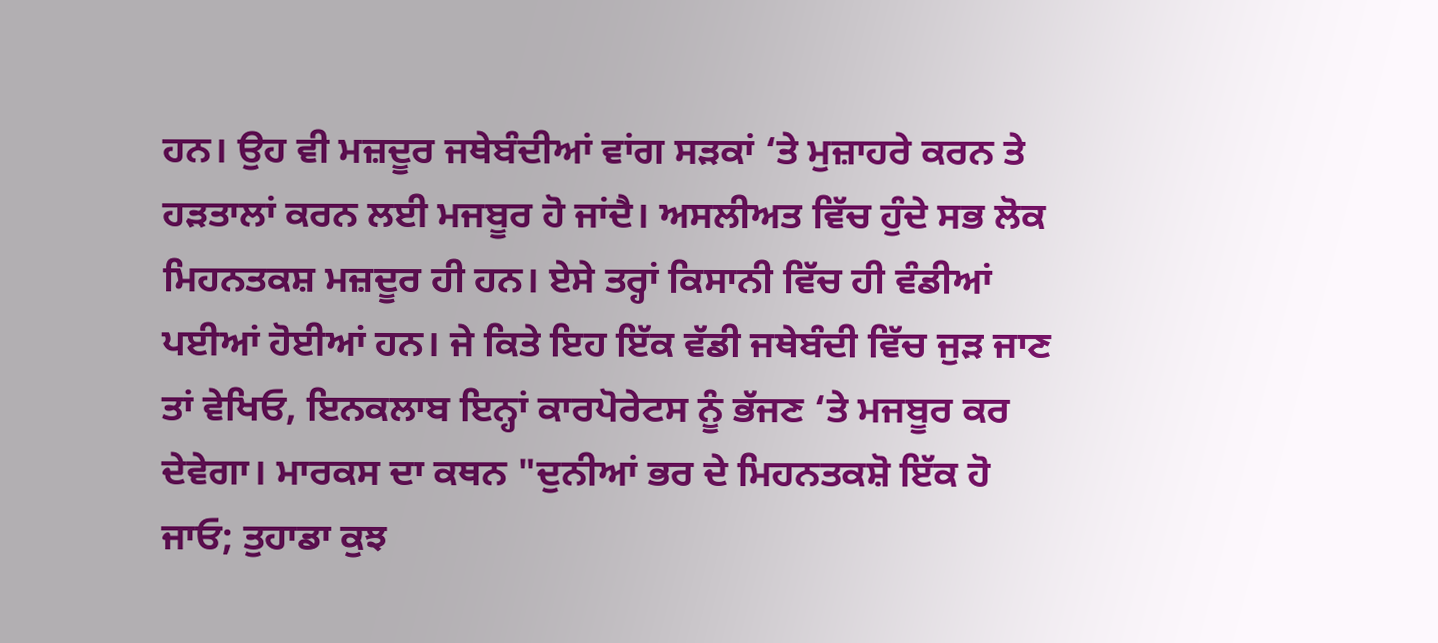ਹਨ। ਉਹ ਵੀ ਮਜ਼ਦੂਰ ਜਥੇਬੰਦੀਆਂ ਵਾਂਗ ਸੜਕਾਂ ‘ਤੇ ਮੁਜ਼ਾਹਰੇ ਕਰਨ ਤੇ ਹੜਤਾਲਾਂ ਕਰਨ ਲਈ ਮਜਬੂਰ ਹੋ ਜਾਂਦੈ। ਅਸਲੀਅਤ ਵਿੱਚ ਹੁੰਦੇ ਸਭ ਲੋਕ ਮਿਹਨਤਕਸ਼ ਮਜ਼ਦੂਰ ਹੀ ਹਨ। ਏਸੇ ਤਰ੍ਹਾਂ ਕਿਸਾਨੀ ਵਿੱਚ ਹੀ ਵੰਡੀਆਂ ਪਈਆਂ ਹੋਈਆਂ ਹਨ। ਜੇ ਕਿਤੇ ਇਹ ਇੱਕ ਵੱਡੀ ਜਥੇਬੰਦੀ ਵਿੱਚ ਜੁੜ ਜਾਣ ਤਾਂ ਵੇਖਿਓ, ਇਨਕਲਾਬ ਇਨ੍ਹਾਂ ਕਾਰਪੋਰੇਟਸ ਨੂੰ ਭੱਜਣ ‘ਤੇ ਮਜਬੂਰ ਕਰ ਦੇਵੇਗਾ। ਮਾਰਕਸ ਦਾ ਕਥਨ "ਦੁਨੀਆਂ ਭਰ ਦੇ ਮਿਹਨਤਕਸ਼ੋ ਇੱਕ ਹੋ ਜਾਓ; ਤੁਹਾਡਾ ਕੁਝ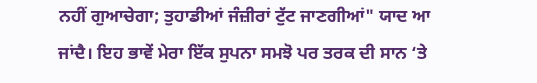ਨਹੀਂ ਗੁਆਚੇਗਾ; ਤੁਹਾਡੀਆਂ ਜੰਜ਼ੀਰਾਂ ਟੁੱਟ ਜਾਣਗੀਆਂ" ਯਾਦ ਆ ਜਾਂਦੈ। ਇਹ ਭਾਵੇਂ ਮੇਰਾ ਇੱਕ ਸੁਪਨਾ ਸਮਝੋ ਪਰ ਤਰਕ ਦੀ ਸਾਨ ‘ਤੇ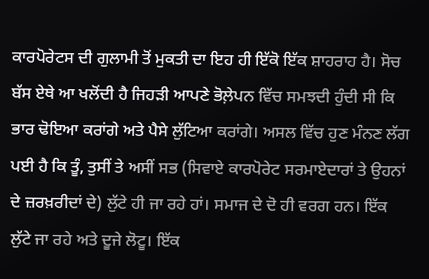ਕਾਰਪੋਰੇਟਸ ਦੀ ਗੁਲਾਮੀ ਤੋਂ ਮੁਕਤੀ ਦਾ ਇਹ ਹੀ ਇੱਕੋ ਇੱਕ ਸ਼ਾਹਰਾਹ ਹੈ। ਸੋਚ ਬੱਸ ਏਥੇ ਆ ਖਲੋਂਦੀ ਹੈ ਜਿਹੜੀ ਆਪਣੇ ਭੋਲ਼ੇਪਨ ਵਿੱਚ ਸਮਝਦੀ ਹੁੰਦੀ ਸੀ ਕਿ ਭਾਰ ਢੋਇਆ ਕਰਾਂਗੇ ਅਤੇ ਪੈਸੇ ਲੁੱਟਿਆ ਕਰਾਂਗੇ। ਅਸਲ ਵਿੱਚ ਹੁਣ ਮੰਨਣ ਲੱਗ ਪਈ ਹੈ ਕਿ ਤੂੰ, ਤੁਸੀਂ ਤੇ ਅਸੀਂ ਸਭ (ਸਿਵਾਏ ਕਾਰਪੋਰੇਟ ਸਰਮਾਏਦਾਰਾਂ ਤੇ ਉਹਨਾਂ ਦੇ ਜ਼ਰਖ਼ਰੀਦਾਂ ਦੇ) ਲੁੱਟੇ ਹੀ ਜਾ ਰਹੇ ਹਾਂ। ਸਮਾਜ ਦੇ ਦੋ ਹੀ ਵਰਗ ਹਨ। ਇੱਕ ਲੁੱਟੇ ਜਾ ਰਹੇ ਅਤੇ ਦੂਜੇ ਲੋਟੂ। ਇੱਕ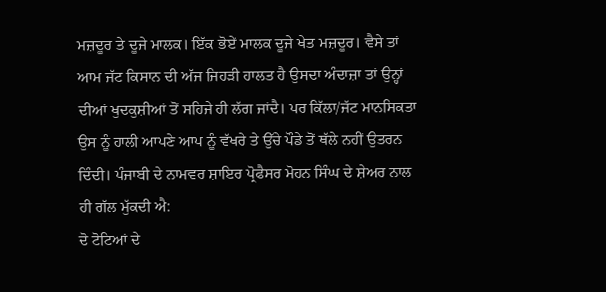ਮਜ਼ਦੂਰ ਤੇ ਦੂਜੇ ਮਾਲਕ। ਇੱਕ ਭੋਏਂ ਮਾਲਕ ਦੂਜੇ ਖੇਤ ਮਜ਼ਦੂਰ। ਵੈਸੇ ਤਾਂ ਆਮ ਜੱਟ ਕਿਸਾਨ ਦੀ ਅੱਜ ਜਿਹੜੀ ਹਾਲਤ ਹੈ ਉਸਦਾ ਅੰਦਾਜ਼ਾ ਤਾਂ ਉਨ੍ਹਾਂ ਦੀਆਂ ਖੁਦਕੁਸ਼ੀਆਂ ਤੋਂ ਸਹਿਜੇ ਹੀ ਲੱਗ ਜਾਂਦੈ। ਪਰ ਕਿੱਲਾ/ਜੱਟ ਮਾਨਸਿਕਤਾ ਉਸ ਨੂੰ ਹਾਲੀ ਆਪਣੇ ਆਪ ਨੂੰ ਵੱਖਰੇ ਤੇ ਉੱਚੇ ਪੌਡੇ ਤੋਂ ਥੱਲੇ ਨਹੀਂ ਉਤਰਨ ਦਿੰਦੀ। ਪੰਜਾਬੀ ਦੇ ਨਾਮਵਰ ਸ਼ਾਇਰ ਪ੍ਰੋਫੈਸਰ ਮੋਹਨ ਸਿੰਘ ਦੇ ਸ਼ੇਅਰ ਨਾਲ ਹੀ ਗੱਲ ਮੁੱਕਦੀ ਐ:
ਦੋ ਟੋਟਿਆਂ ਦੇ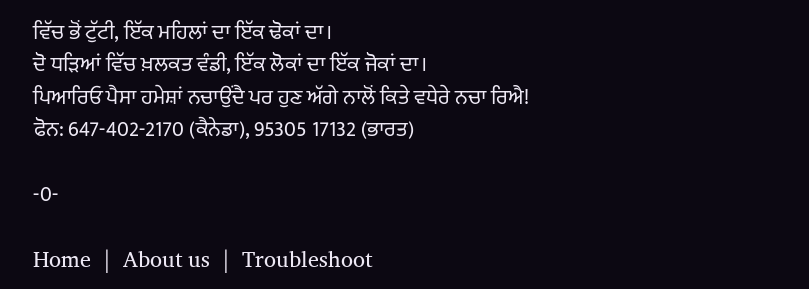ਵਿੱਚ ਭੋਂ ਟੁੱਟੀ, ਇੱਕ ਮਹਿਲਾਂ ਦਾ ਇੱਕ ਢੋਕਾਂ ਦਾ।
ਦੋ ਧੜਿਆਂ ਵਿੱਚ ਖ਼ਲਕਤ ਵੰਡੀ, ਇੱਕ ਲੋਕਾਂ ਦਾ ਇੱਕ ਜੋਕਾਂ ਦਾ।
ਪਿਆਰਿਓ ਪੈਸਾ ਹਮੇਸ਼ਾਂ ਨਚਾਉਂਦੈ ਪਰ ਹੁਣ ਅੱਗੇ ਨਾਲੋਂ ਕਿਤੇ ਵਧੇਰੇ ਨਚਾ ਰਿਐ!
ਫੋਨ: 647-402-2170 (ਕੈਨੇਡਾ), 95305 17132 (ਭਾਰਤ)

-0-

Home  |  About us  |  Troubleshoot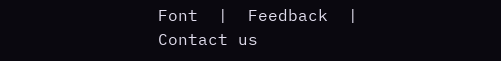Font  |  Feedback  |  Contact us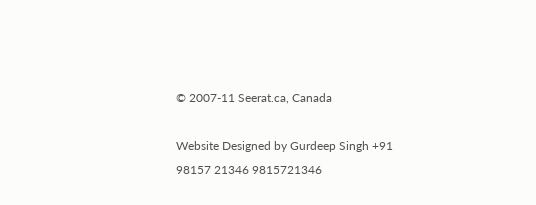© 2007-11 Seerat.ca, Canada

Website Designed by Gurdeep Singh +91 98157 21346 9815721346